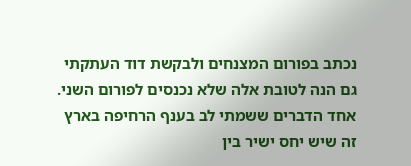נכתב בפורום המצנחים ולבקשת דוד העתקתי גם הנה לטובת אלה שלא נכנסים לפורום השני.
אחד הדברים ששמתי לב בענף הרחיפה בארץ זה שיש יחס ישיר בין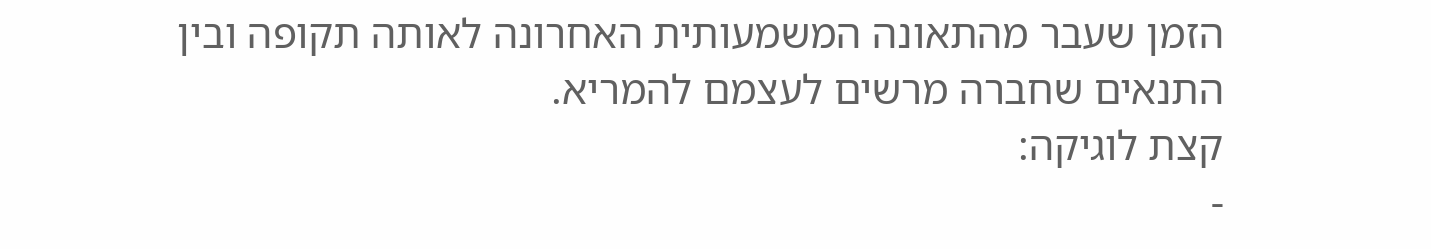הזמן שעבר מהתאונה המשמעותית האחרונה לאותה תקופה ובין התנאים שחברה מרשים לעצמם להמריא.
קצת לוגיקה:
-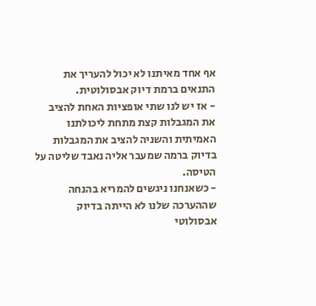אף אחד מאיתנו לא יכול להעריך את התנאים ברמת דיוק אבסולוטית.
- אז יש לנו שתי אופציות האחת להציב את המגבלות קצת מתחת ליכולתנו האמיתית והשניה להציב את המגבלות בדיוק ברמה שמעבר אליה נאבד שליטה על הטיסה.
- כשאנחנו ניגשים להמריא בהנחה שההערכה שלנו לא הייתה בדיוק אבסולוטי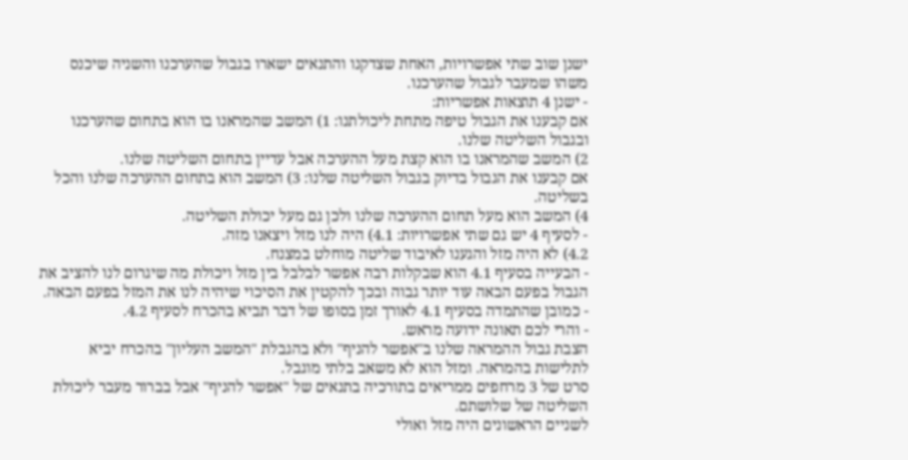ישנן שוב שתי אפשרויות, האחת שצדקנו והתנאים ישארו בגבול שהערכנו והשניה שיכנס משהו שמעבר לגבול שהערכנו.
- ישנן 4 תוצאות אפשריות:
אם קבענו את הגבול טיפה מתחת ליכולתנו: 1) המשב שהמראנו בו הוא בתחום שהערכנו ובגבול השליטה שלנו.
2) המשב שהמראנו בו הוא קצת מעל ההערכה אבל עדיין בתחום השליטה שלנו.
אם קבענו את הגבול בדיוק בגבול השליטה שלנו: 3) המשב הוא בתחום ההערכה שלנו והכל בשליטה.
4) המשב הוא מעל תחום ההערכה שלנו ולכן גם מעל יכולת השליטה.
- לסעיף 4 יש גם שתי אפשרויות: 4.1) היה לנו מזל ויצאנו מזה.
4.2) לא היה מזל והגענו לאיבוד שליטה מוחלט במצנח.
- הבעייה בסעיף 4.1 הוא שבקלות רבה אפשר לבלבל בין מזל ויכולת מה שיגרום לנו להציב את הגבול בפעם הבאה עוד יותר גבוה ובכך להקטין את הסיכוי שיהיה לנו את המזל בפעם הבאה.
- כמובן שהתמדה בסעיף 4.1 לאורך זמן בסופו של דבר תביא בהכרח לסעיף 4.2.
- והרי לכם תאונה ידועה מראש.
הצבת גבול ההמראה שלנו ב"אפשר להניף" ולא בהגבלת "המשב העליון" בהכרח יביא לתלישות בהמראה. ומזל הוא לא משאב בלתי מוגבל.
סרט של 3 מרחפים ממריאים בתורכיה בתנאים של "אפשר להניף" אבל בברור מעבר ליכולת השליטה של שלושתם.
לשניים הראשונים היה מזל ואולי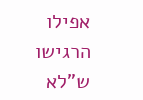אפילו הרגישו ש"לא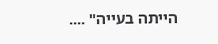הייתה בעייה" ....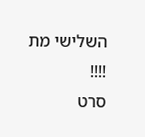השלישי מת !!!!
סרט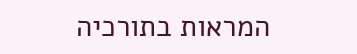המראות בתורכיה